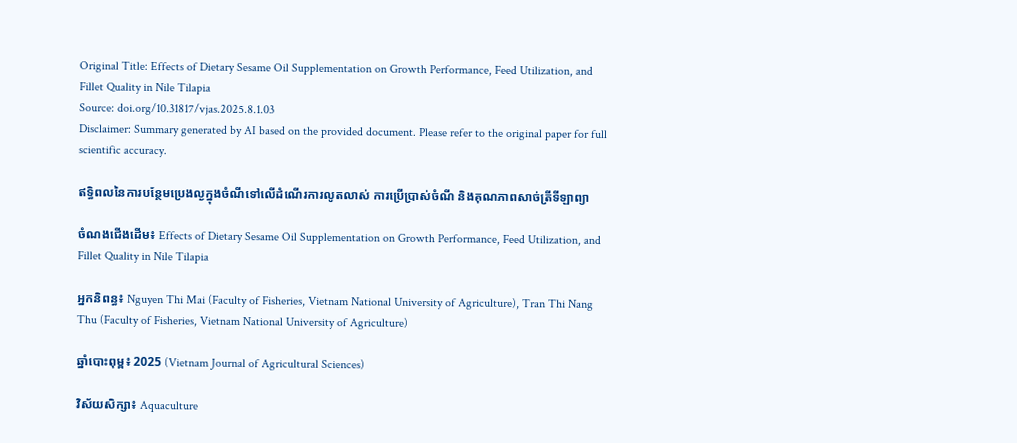Original Title: Effects of Dietary Sesame Oil Supplementation on Growth Performance, Feed Utilization, and Fillet Quality in Nile Tilapia
Source: doi.org/10.31817/vjas.2025.8.1.03
Disclaimer: Summary generated by AI based on the provided document. Please refer to the original paper for full scientific accuracy.

ឥទ្ធិពលនៃការបន្ថែមប្រេងល្ងក្នុងចំណីទៅលើដំណើរការលូតលាស់ ការប្រើប្រាស់ចំណី និងគុណភាពសាច់ត្រីទីឡាព្យា

ចំណងជើងដើម៖ Effects of Dietary Sesame Oil Supplementation on Growth Performance, Feed Utilization, and Fillet Quality in Nile Tilapia

អ្នកនិពន្ធ៖ Nguyen Thi Mai (Faculty of Fisheries, Vietnam National University of Agriculture), Tran Thi Nang Thu (Faculty of Fisheries, Vietnam National University of Agriculture)

ឆ្នាំបោះពុម្ព៖ 2025 (Vietnam Journal of Agricultural Sciences)

វិស័យសិក្សា៖ Aquaculture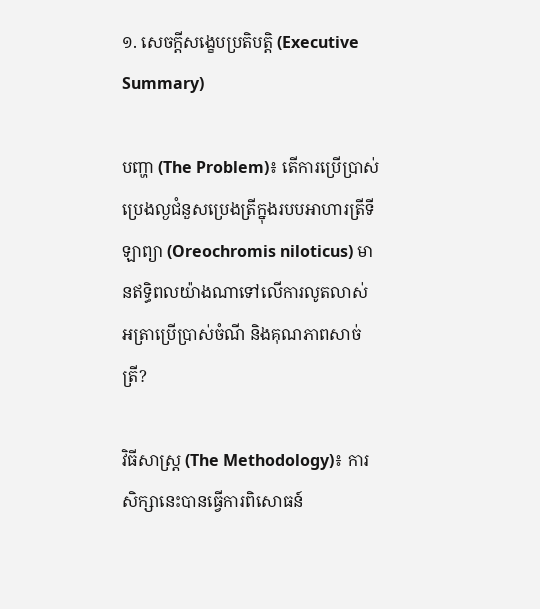១. សេចក្តីសង្ខេបប្រតិបត្តិ (Executive Summary)

បញ្ហា (The Problem)៖ តើការប្រើប្រាស់ប្រេងល្ងជំនួសប្រេងត្រីក្នុងរបបអាហារត្រីទីឡាព្យា (Oreochromis niloticus) មានឥទ្ធិពលយ៉ាងណាទៅលើការលូតលាស់ អត្រាប្រើប្រាស់ចំណី និងគុណភាពសាច់ត្រី?

វិធីសាស្ត្រ (The Methodology)៖ ការសិក្សានេះបានធ្វើការពិសោធន៍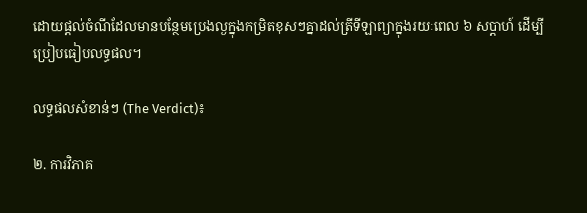ដោយផ្តល់ចំណីដែលមានបន្ថែមប្រេងល្ងក្នុងកម្រិតខុសៗគ្នាដល់ត្រីទីឡាព្យាក្នុងរយៈពេល ៦ សប្តាហ៍ ដើម្បីប្រៀបធៀបលទ្ធផល។

លទ្ធផលសំខាន់ៗ (The Verdict)៖

២. ការវិភាគ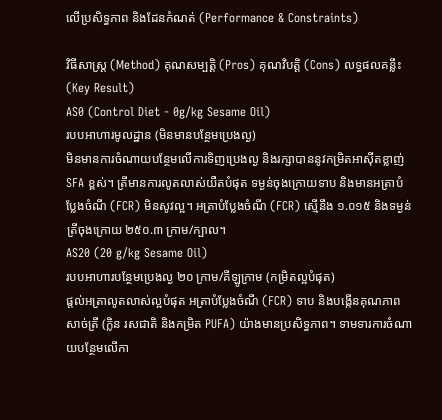លើប្រសិទ្ធភាព និងដែនកំណត់ (Performance & Constraints)

វិធីសាស្ត្រ (Method) គុណសម្បត្តិ (Pros) គុណវិបត្តិ (Cons) លទ្ធផលគន្លឹះ (Key Result)
AS0 (Control Diet - 0g/kg Sesame Oil)
របបអាហារមូលដ្ឋាន (មិនមានបន្ថែមប្រេងល្ង)
មិនមានការចំណាយបន្ថែមលើការទិញប្រេងល្ង និងរក្សាបាននូវកម្រិតអាស៊ីតខ្លាញ់ SFA ខ្ពស់។ ត្រីមានការលូតលាស់យឺតបំផុត ទម្ងន់ចុងក្រោយទាប និងមានអត្រាបំប្លែងចំណី (FCR) មិនសូវល្អ។ អត្រាបំប្លែងចំណី (FCR) ស្មើនឹង ១.០១៥ និងទម្ងន់ត្រីចុងក្រោយ ២៥០.៣ ក្រាម/ក្បាល។
AS20 (20 g/kg Sesame Oil)
របបអាហារបន្ថែមប្រេងល្ង ២០ ក្រាម/គីឡូក្រាម (កម្រិតល្អបំផុត)
ផ្តល់អត្រាលូតលាស់ល្អបំផុត អត្រាបំប្លែងចំណី (FCR) ទាប និងបង្កើនគុណភាពសាច់ត្រី (ក្លិន រសជាតិ និងកម្រិត PUFA) យ៉ាងមានប្រសិទ្ធភាព។ ទាមទារការចំណាយបន្ថែមលើកា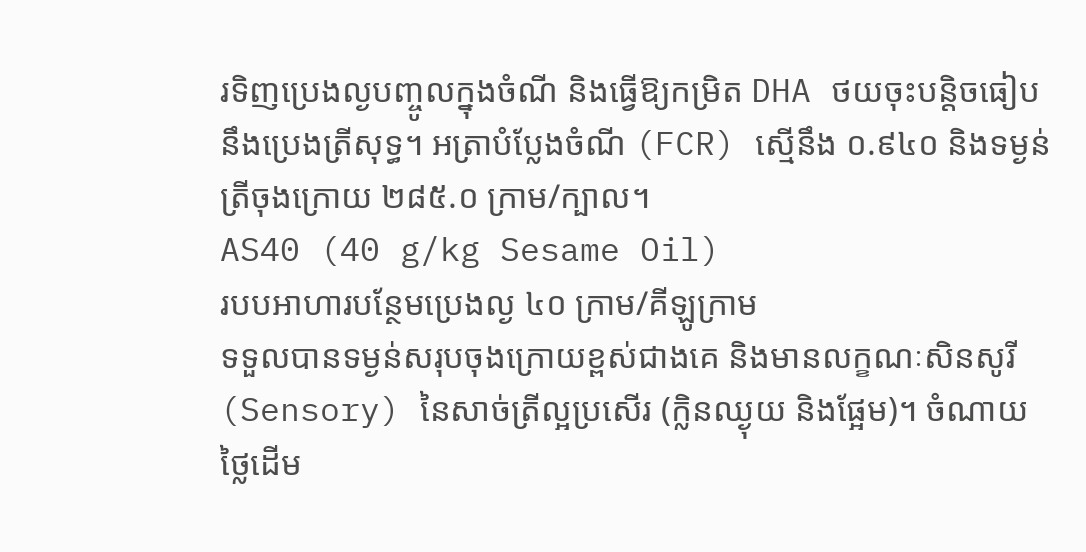រទិញប្រេងល្ងបញ្ចូលក្នុងចំណី និងធ្វើឱ្យកម្រិត DHA ថយចុះបន្តិចធៀបនឹងប្រេងត្រីសុទ្ធ។ អត្រាបំប្លែងចំណី (FCR) ស្មើនឹង ០.៩៤០ និងទម្ងន់ត្រីចុងក្រោយ ២៨៥.០ ក្រាម/ក្បាល។
AS40 (40 g/kg Sesame Oil)
របបអាហារបន្ថែមប្រេងល្ង ៤០ ក្រាម/គីឡូក្រាម
ទទួលបានទម្ងន់សរុបចុងក្រោយខ្ពស់ជាងគេ និងមានលក្ខណៈសិនសូរី (Sensory) នៃសាច់ត្រីល្អប្រសើរ (ក្លិនឈ្ងុយ និងផ្អែម)។ ចំណាយថ្លៃដើម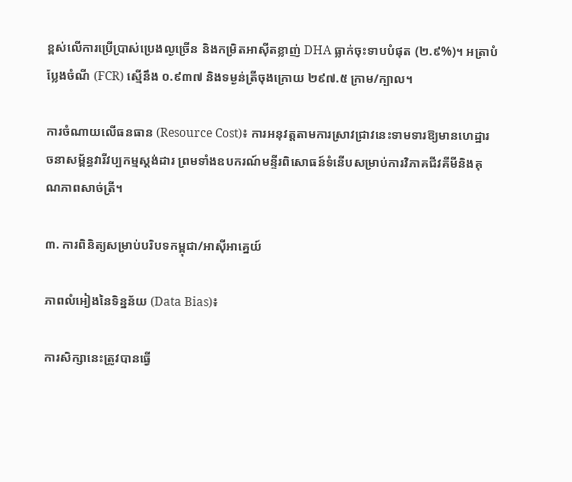ខ្ពស់លើការប្រើប្រាស់ប្រេងល្ងច្រើន និងកម្រិតអាស៊ីតខ្លាញ់ DHA ធ្លាក់ចុះទាបបំផុត (២.៩%)។ អត្រាបំប្លែងចំណី (FCR) ស្មើនឹង ០.៩៣៧ និងទម្ងន់ត្រីចុងក្រោយ ២៩៧.៥ ក្រាម/ក្បាល។

ការចំណាយលើធនធាន (Resource Cost)៖ ការអនុវត្តតាមការស្រាវជ្រាវនេះទាមទារឱ្យមានហេដ្ឋារចនាសម្ព័ន្ធវារីវប្បកម្មស្តង់ដារ ព្រមទាំងឧបករណ៍មន្ទីរពិសោធន៍ទំនើបសម្រាប់ការវិភាគជីវគីមីនិងគុណភាពសាច់ត្រី។

៣. ការពិនិត្យសម្រាប់បរិបទកម្ពុជា/អាស៊ីអាគ្នេយ៍

ភាពលំអៀងនៃទិន្នន័យ (Data Bias)៖

ការសិក្សានេះត្រូវបានធ្វើ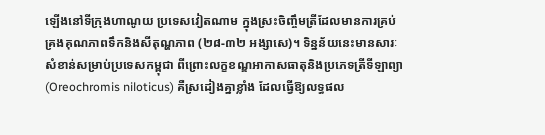ឡើងនៅទីក្រុងហាណូយ ប្រទេសវៀតណាម ក្នុងស្រះចិញ្ចឹមត្រីដែលមានការគ្រប់គ្រងគុណភាពទឹកនិងសីតុណ្ហភាព (២៨-៣២ អង្សាសេ)។ ទិន្នន័យនេះមានសារៈសំខាន់សម្រាប់ប្រទេសកម្ពុជា ពីព្រោះលក្ខខណ្ឌអាកាសធាតុនិងប្រភេទត្រីទីឡាព្យា (Oreochromis niloticus) គឺស្រដៀងគ្នាខ្លាំង ដែលធ្វើឱ្យលទ្ធផល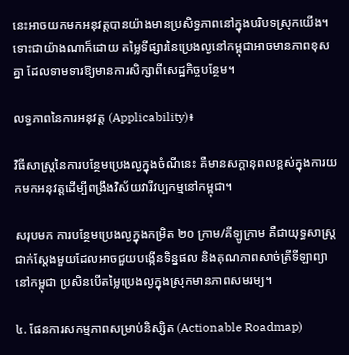នេះអាចយកមកអនុវត្តបានយ៉ាងមានប្រសិទ្ធភាពនៅក្នុងបរិបទស្រុកយើង។ ទោះជាយ៉ាងណាក៏ដោយ តម្លៃទីផ្សារនៃប្រេងល្ងនៅកម្ពុជាអាចមានភាពខុសគ្នា ដែលទាមទារឱ្យមានការសិក្សាពីសេដ្ឋកិច្ចបន្ថែម។

លទ្ធភាពនៃការអនុវត្ត (Applicability)៖

វិធីសាស្ត្រនៃការបន្ថែមប្រេងល្ងក្នុងចំណីនេះ គឺមានសក្តានុពលខ្ពស់ក្នុងការយកមកអនុវត្តដើម្បីពង្រឹងវិស័យវារីវប្បកម្មនៅកម្ពុជា។

សរុបមក ការបន្ថែមប្រេងល្ងក្នុងកម្រិត ២០ ក្រាម/គីឡូក្រាម គឺជាយុទ្ធសាស្ត្រជាក់ស្តែងមួយដែលអាចជួយបង្កើនទិន្នផល និងគុណភាពសាច់ត្រីទីឡាព្យានៅកម្ពុជា ប្រសិនបើតម្លៃប្រេងល្ងក្នុងស្រុកមានភាពសមរម្យ។

៤. ផែនការសកម្មភាពសម្រាប់និស្សិត (Actionable Roadmap)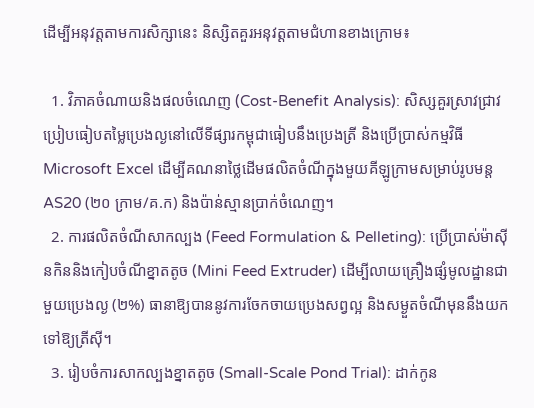ដើម្បីអនុវត្តតាមការសិក្សានេះ និស្សិតគួរអនុវត្តតាមជំហានខាងក្រោម៖

  1. វិភាគចំណាយនិងផលចំណេញ (Cost-Benefit Analysis): សិស្សគួរស្រាវជ្រាវប្រៀបធៀបតម្លៃប្រេងល្ងនៅលើទីផ្សារកម្ពុជាធៀបនឹងប្រេងត្រី និងប្រើប្រាស់កម្មវិធី Microsoft Excel ដើម្បីគណនាថ្លៃដើមផលិតចំណីក្នុងមួយគីឡូក្រាមសម្រាប់រូបមន្ត AS20 (២០ ក្រាម/គ.ក) និងប៉ាន់ស្មានប្រាក់ចំណេញ។
  2. ការផលិតចំណីសាកល្បង (Feed Formulation & Pelleting): ប្រើប្រាស់ម៉ាស៊ីនកិននិងកៀបចំណីខ្នាតតូច (Mini Feed Extruder) ដើម្បីលាយគ្រឿងផ្សំមូលដ្ឋានជាមួយប្រេងល្ង (២%) ធានាឱ្យបាននូវការចែកចាយប្រេងសព្វល្អ និងសម្ងួតចំណីមុននឹងយកទៅឱ្យត្រីស៊ី។
  3. រៀបចំការសាកល្បងខ្នាតតូច (Small-Scale Pond Trial): ដាក់កូន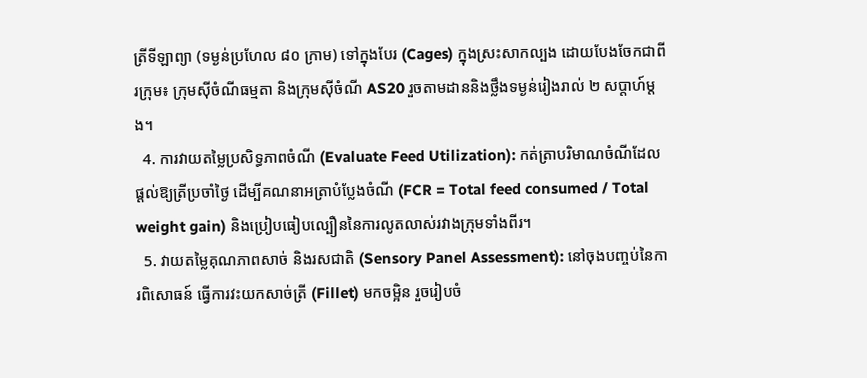ត្រីទីឡាព្យា (ទម្ងន់ប្រហែល ៨០ ក្រាម) ទៅក្នុងបែរ (Cages) ក្នុងស្រះសាកល្បង ដោយបែងចែកជាពីរក្រុម៖ ក្រុមស៊ីចំណីធម្មតា និងក្រុមស៊ីចំណី AS20 រួចតាមដាននិងថ្លឹងទម្ងន់រៀងរាល់ ២ សប្តាហ៍ម្តង។
  4. ការវាយតម្លៃប្រសិទ្ធភាពចំណី (Evaluate Feed Utilization): កត់ត្រាបរិមាណចំណីដែលផ្តល់ឱ្យត្រីប្រចាំថ្ងៃ ដើម្បីគណនាអត្រាបំប្លែងចំណី (FCR = Total feed consumed / Total weight gain) និងប្រៀបធៀបល្បឿននៃការលូតលាស់រវាងក្រុមទាំងពីរ។
  5. វាយតម្លៃគុណភាពសាច់ និងរសជាតិ (Sensory Panel Assessment): នៅចុងបញ្ចប់នៃការពិសោធន៍ ធ្វើការវះយកសាច់ត្រី (Fillet) មកចម្អិន រួចរៀបចំ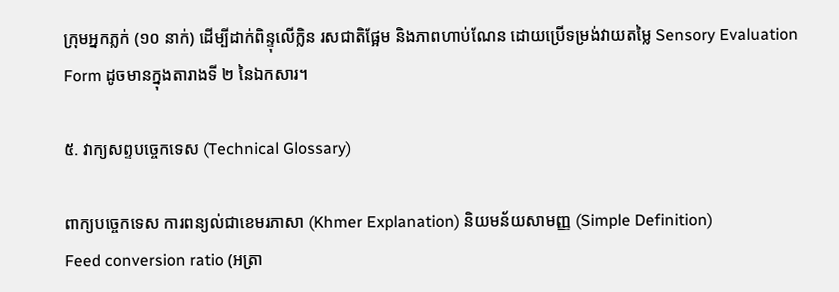ក្រុមអ្នកភ្លក់ (១០ នាក់) ដើម្បីដាក់ពិន្ទុលើក្លិន រសជាតិផ្អែម និងភាពហាប់ណែន ដោយប្រើទម្រង់វាយតម្លៃ Sensory Evaluation Form ដូចមានក្នុងតារាងទី ២ នៃឯកសារ។

៥. វាក្យសព្ទបច្ចេកទេស (Technical Glossary)

ពាក្យបច្ចេកទេស ការពន្យល់ជាខេមរភាសា (Khmer Explanation) និយមន័យសាមញ្ញ (Simple Definition)
Feed conversion ratio (អត្រា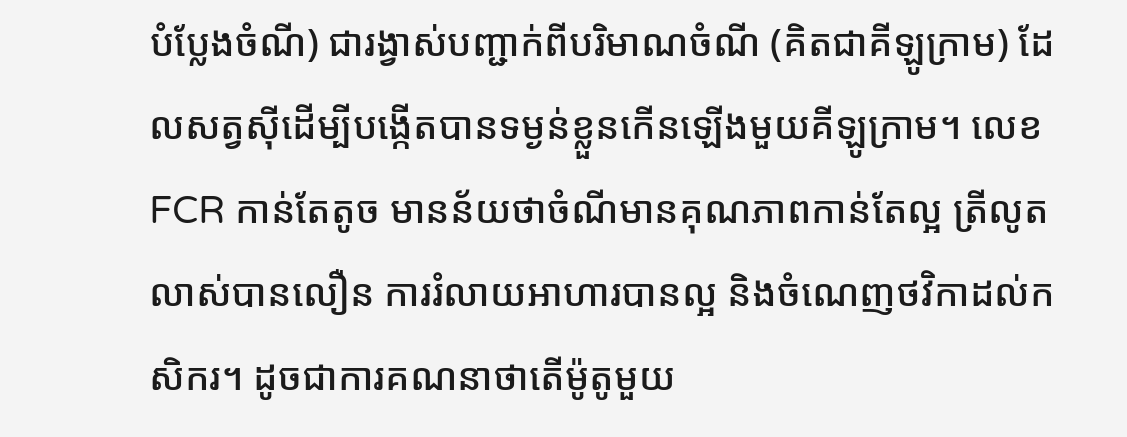បំប្លែងចំណី) ជារង្វាស់បញ្ជាក់ពីបរិមាណចំណី (គិតជាគីឡូក្រាម) ដែលសត្វស៊ីដើម្បីបង្កើតបានទម្ងន់ខ្លួនកើនឡើងមួយគីឡូក្រាម។ លេខ FCR កាន់តែតូច មានន័យថាចំណីមានគុណភាពកាន់តែល្អ ត្រីលូតលាស់បានលឿន ការរំលាយអាហារបានល្អ និងចំណេញថវិកាដល់កសិករ។ ដូចជាការគណនាថាតើម៉ូតូមួយ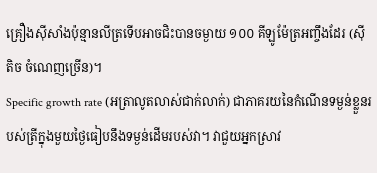គ្រឿងស៊ីសាំងប៉ុន្មានលីត្រទើបអាចជិះបានចម្ងាយ ១០០ គីឡូម៉ែត្រអញ្ចឹងដែរ (ស៊ីតិច ចំណេញច្រើន)។
Specific growth rate (អត្រាលូតលាស់ជាក់លាក់) ជាភាគរយនៃកំណើនទម្ងន់ខ្លួនរបស់ត្រីក្នុងមួយថ្ងៃធៀបនឹងទម្ងន់ដើមរបស់វា។ វាជួយអ្នកស្រាវ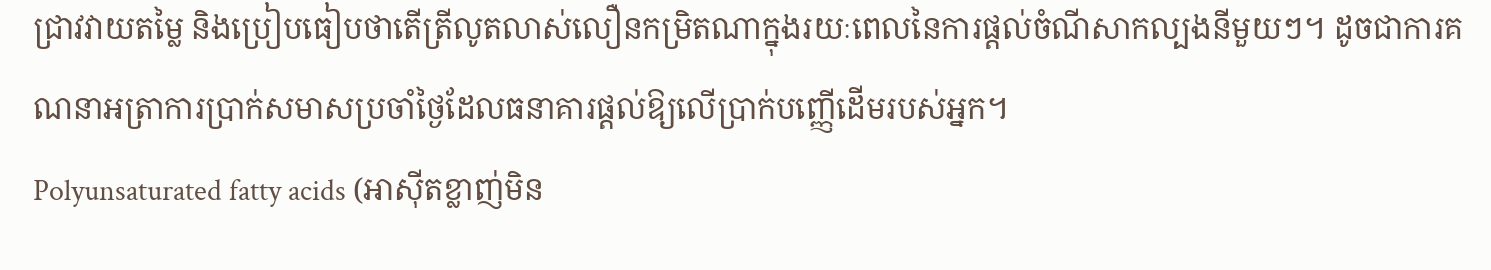ជ្រាវវាយតម្លៃ និងប្រៀបធៀបថាតើត្រីលូតលាស់លឿនកម្រិតណាក្នុងរយៈពេលនៃការផ្តល់ចំណីសាកល្បងនីមួយៗ។ ដូចជាការគណនាអត្រាការប្រាក់សមាសប្រចាំថ្ងៃដែលធនាគារផ្តល់ឱ្យលើប្រាក់បញ្ញើដើមរបស់អ្នក។
Polyunsaturated fatty acids (អាស៊ីតខ្លាញ់មិន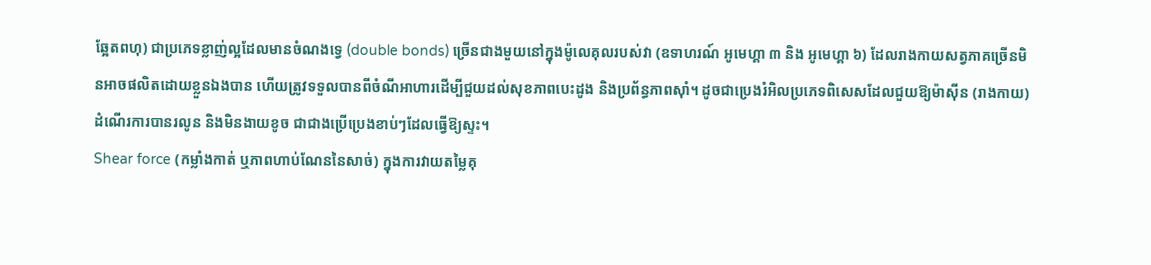ឆ្អែតពហុ) ជាប្រភេទខ្លាញ់ល្អដែលមានចំណងទ្វេ (double bonds) ច្រើនជាងមួយនៅក្នុងម៉ូលេគុលរបស់វា (ឧទាហរណ៍ អូមេហ្គា ៣ និង អូមេហ្គា ៦) ដែលរាងកាយសត្វភាគច្រើនមិនអាចផលិតដោយខ្លួនឯងបាន ហើយត្រូវទទួលបានពីចំណីអាហារដើម្បីជួយដល់សុខភាពបេះដូង និងប្រព័ន្ធភាពស៊ាំ។ ដូចជាប្រេងរំអិលប្រភេទពិសេសដែលជួយឱ្យម៉ាស៊ីន (រាងកាយ) ដំណើរការបានរលូន និងមិនងាយខូច ជាជាងប្រើប្រេងខាប់ៗដែលធ្វើឱ្យស្ទះ។
Shear force (កម្លាំងកាត់ ឬភាពហាប់ណែននៃសាច់) ក្នុងការវាយតម្លៃគុ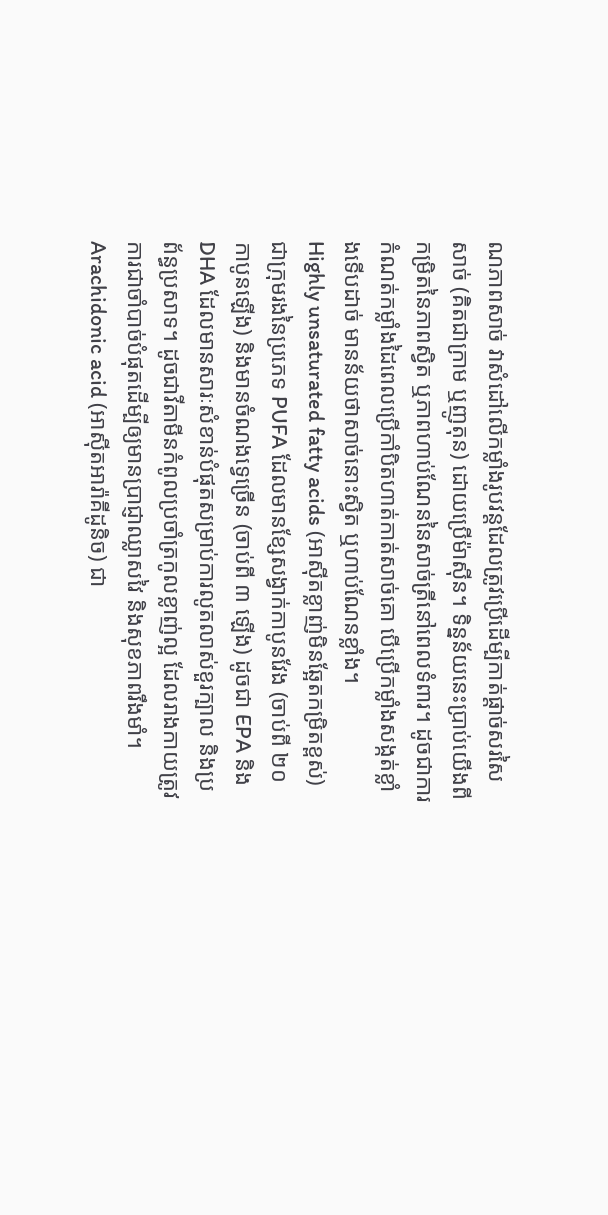ណភាពសាច់ វាសំដៅលើកម្លាំងរូបវន្តដែលត្រូវប្រើដើម្បីកាត់ផ្តាច់សរសៃសាច់ (គិតជាក្រាម ឬញូតុន) ដោយប្រើម៉ាស៊ីន។ ទិន្នន័យនេះប្រាប់យើងពីកម្រិតនៃភាពស្វិត ឬភាពហាប់ណែននៃសាច់ត្រីនៅពេលទំពារ។ ដូចជាការកំណត់កម្លាំងដៃពេលប្រើកាំបិតហាត់កាត់សាច់គោ បើប្រើកម្លាំងសង្កត់ខ្លាំងទើបដាច់ មានន័យថាសាច់នោះស្វិត ឬហាប់ណែនខ្លាំង។
Highly unsaturated fatty acids (អាស៊ីតខ្លាញ់មិនឆ្អែតកម្រិតខ្ពស់) ជាក្រុមរងនៃប្រភេទ PUFA ដែលមានខ្សែសង្វាក់កាបូនវែង (ចាប់ពី ២០ កាបូនឡើង) និងមានចំណងទ្វេច្រើន (ចាប់ពី ៣ ឡើង) ដូចជា EPA និង DHA ដែលមានសារៈសំខាន់បំផុតសម្រាប់ការលូតលាស់ខួរក្បាល និងប្រព័ន្ធប្រសាទ។ ដូចជាវីតាមីនកំពូលប្រចាំត្រកូលខ្លាញ់ល្អ ដែលរាងកាយត្រូវការជាចាំបាច់បំផុតដើម្បីឲ្យមានប្រាជ្ញាឈ្លាសវៃ និងសុខភាពរឹងមាំ។
Arachidonic acid (អាស៊ីតអារ៉ាគីដូនិច) ជា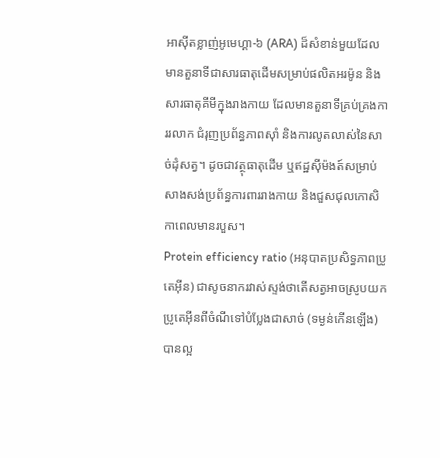អាស៊ីតខ្លាញ់អូមេហ្គា-៦ (ARA) ដ៏សំខាន់មួយដែលមានតួនាទីជាសារធាតុដើមសម្រាប់ផលិតអរម៉ូន និងសារធាតុគីមីក្នុងរាងកាយ ដែលមានតួនាទីគ្រប់គ្រងការរលាក ជំរុញប្រព័ន្ធភាពស៊ាំ និងការលូតលាស់នៃសាច់ដុំសត្វ។ ដូចជាវត្ថុធាតុដើម ឬឥដ្ឋស៊ីម៉ងត៍សម្រាប់សាងសង់ប្រព័ន្ធការពាររាងកាយ និងជួសជុលកោសិកាពេលមានរបួស។
Protein efficiency ratio (អនុបាតប្រសិទ្ធភាពប្រូតេអ៊ីន) ជាសូចនាករវាស់ស្ទង់ថាតើសត្វអាចស្រូបយកប្រូតេអ៊ីនពីចំណីទៅបំប្លែងជាសាច់ (ទម្ងន់កើនឡើង) បានល្អ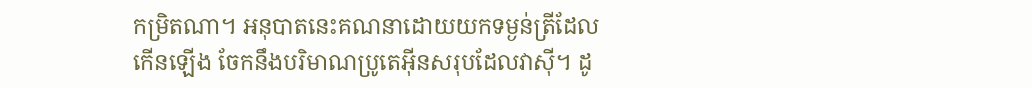កម្រិតណា។ អនុបាតនេះគណនាដោយយកទម្ងន់ត្រីដែលកើនឡើង ចែកនឹងបរិមាណប្រូតេអ៊ីនសរុបដែលវាស៊ី។ ដូ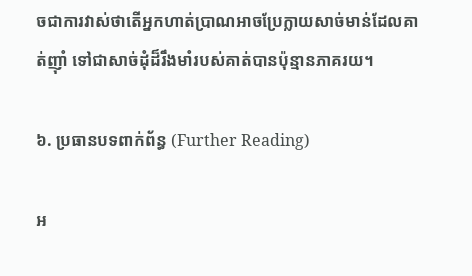ចជាការវាស់ថាតើអ្នកហាត់ប្រាណអាចប្រែក្លាយសាច់មាន់ដែលគាត់ញ៉ាំ ទៅជាសាច់ដុំដ៏រឹងមាំរបស់គាត់បានប៉ុន្មានភាគរយ។

៦. ប្រធានបទពាក់ព័ន្ធ (Further Reading)

អ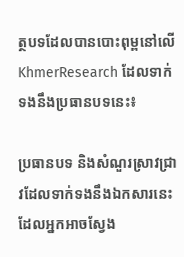ត្ថបទដែលបានបោះពុម្ពនៅលើ KhmerResearch ដែលទាក់ទងនឹងប្រធានបទនេះ៖

ប្រធានបទ និងសំណួរស្រាវជ្រាវដែលទាក់ទងនឹងឯកសារនេះ ដែលអ្នកអាចស្វែង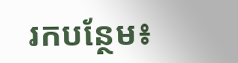រកបន្ថែម៖